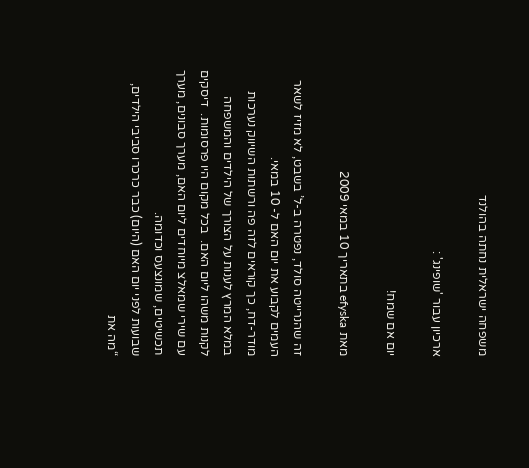משפחה ישראלית נחתה בהולנד

ארכיון עבור 'שופינג' :

יום אם שמח!

מאת efyska בתאריך 10 במאי 2009

זה שהנרייטה סולד, נפטרה ב-ל’ בשבט, לא מזיז לשאר העמים לקבוע את יום האם ל- 10 במאי.
מודר-דח, כך קוראים לזה פה ורשתות השיווק נערכות במלא המרץ לענות על הצורך של הילדים והמשפחה לקנות משהו ליום האם.  בכל מקום היו פרסומות.  דיסקים עם שירי שמאלצ מיוחדים ליום האם, מערך סבונים, מערך תכשיטים, שמונצעס וכדומה.
שבועות לפני יום האם (היום) כבר כרכרו סביבי הילדים, “מה את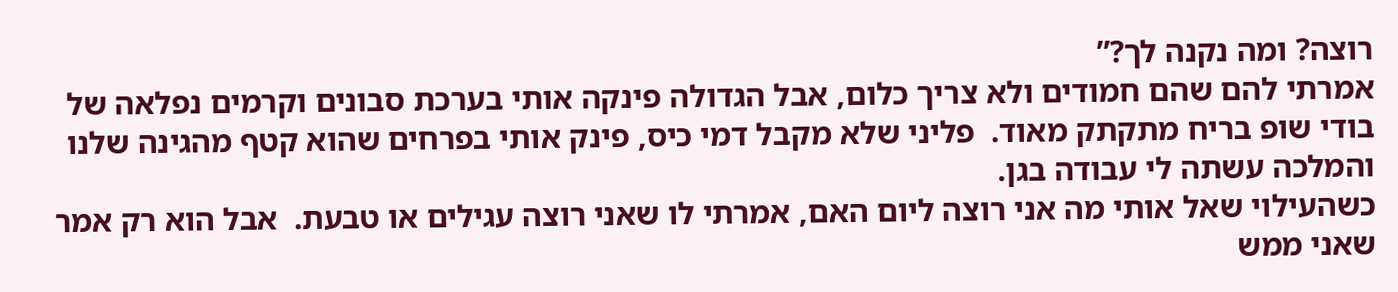רוצה? ומה נקנה לך?”
אמרתי להם שהם חמודים ולא צריך כלום, אבל הגדולה פינקה אותי בערכת סבונים וקרמים נפלאה של בודי שופ בריח מתקתק מאוד.  פליני שלא מקבל דמי כיס, פינק אותי בפרחים שהוא קטף מהגינה שלנו והמלכה עשתה לי עבודה בגן.
כשהעילוי שאל אותי מה אני רוצה ליום האם, אמרתי לו שאני רוצה עגילים או טבעת.  אבל הוא רק אמר שאני ממש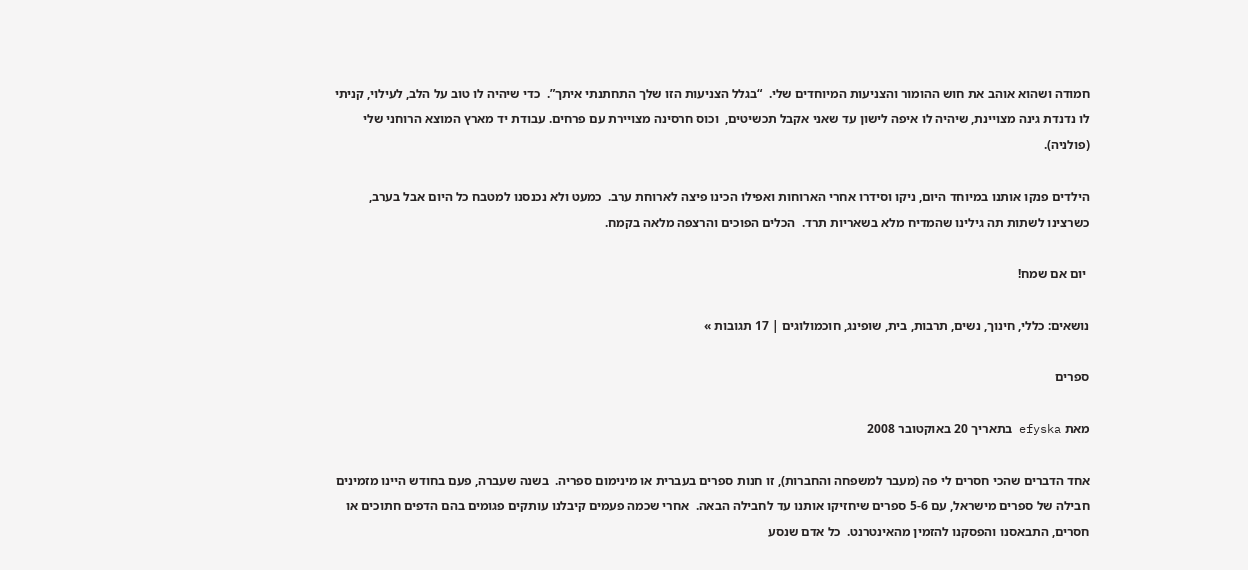חמודה ושהוא אוהב את חוש ההומור והצניעות המיוחדים שלי.  “בגלל הצניעות הזו שלך התחתנתי איתך”.  כדי שיהיה לו טוב על הלב, לעילוי, קניתי לו נדנדת גינה מצויינת, שיהיה לו איפה לישון עד שאני אקבל תכשיטים,  וכוס חרסינה מצויירת עם פרחים. עבודת יד מארץ המוצא הרוחני שלי (פולניה).

הילדים פנקו אותנו במיוחד היום, ניקו וסידרו אחרי הארוחות ואפילו הכינו פיצה לארוחת ערב.  כמעט ולא נכנסנו למטבח כל היום אבל בערב, כשרצינו לשתות תה גילינו שהמדיח מלא בשאריות תרד.  הכלים הפוכים והרצפה מלאה בקמח.

 יום אם שמח!

נושאים: כללי, חינוך, נשים, תרבות, בית, שופינג, חוכמולוגים | 17 תגובות »

ספרים

מאת efyska בתאריך 20 באוקטובר 2008

אחד הדברים שהכי חסרים לי פה (מעבר למשפחה והחברות), זו חנות ספרים בעברית או מינימום ספריה.  בשנה שעברה, פעם בחודש היינו מזמינים חבילה של ספרים מישראל, עם 5-6 ספרים שיחזיקו אותנו עד לחבילה הבאה.  אחרי שכמה פעמים קיבלנו עותקים פגומים בהם הדפים חתוכים או חסרים, התבאסנו והפסקנו להזמין מהאינטרנט.  כל אדם שנסע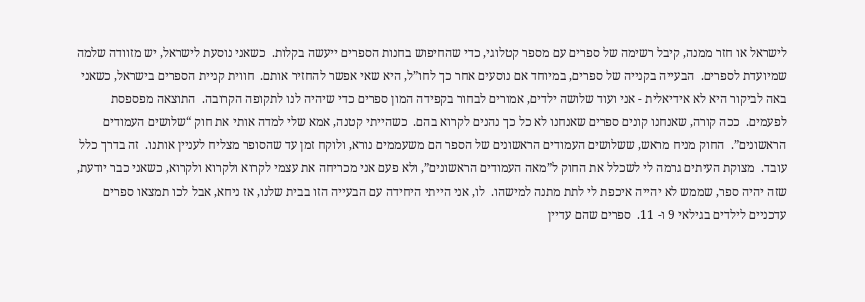לישראל או חזר ממנה, קיבל רשימה של ספרים עם מספר קטלוגי, כדי שהחיפוש בחנות הספרים ייעשה בקלות.  כשאני נוסעת לישראל, יש מזוודה שלמה שמיועדת לספרים.  הבעייה בקנייה של ספרים, במיוחד אם נוסעים אחר כך לחו”ל, היא שאי אפשר להחזיר אותם.  חווית קניית הספרים בישראל, כשאני באה לביקור היא לא אידיאלית - אני ועוד שלושה ילדים, אמורים לבחור בקפידה המון ספרים כדי שיהיה לנו לתקופה הקרובה.  התוצאה מפספסת לפעמים.  ככה קורה, שאנחנו קונים ספרים שאנחנו לא כל כך נהנים לקרוא בהם.  כשהייתי קטנה, אמא שלי למדה אותי את חוק “שלושים העמודים הראשונים”.  החוק מניח מראש, ששלושים העמודים הראשונים של הספר הם משעממים נורא, ולוקח זמן עד שהסופר מצליח לעניין אותנו.  זה בדרך כלל עובד.  מצוקת העיתים גרמה לי לשכלל את החוק ל”מאה העמודים הראשונים”, ולא פעם אני מכריחה את עצמי לקרוא ולקרוא ולקרוא, כשאני כבר יודעת, שזה יהיה ספר, שממש לא יהייה איכפת לי לתת מתנה למישהו.  לו, אני הייתי היחידה עם הבעייה הזו בבית שלנו, אז ניחא, אבל לכו תמצאו ספרים עדכניים לילדים בגילאי 9 ו- 11.  ספרים שהם עדיין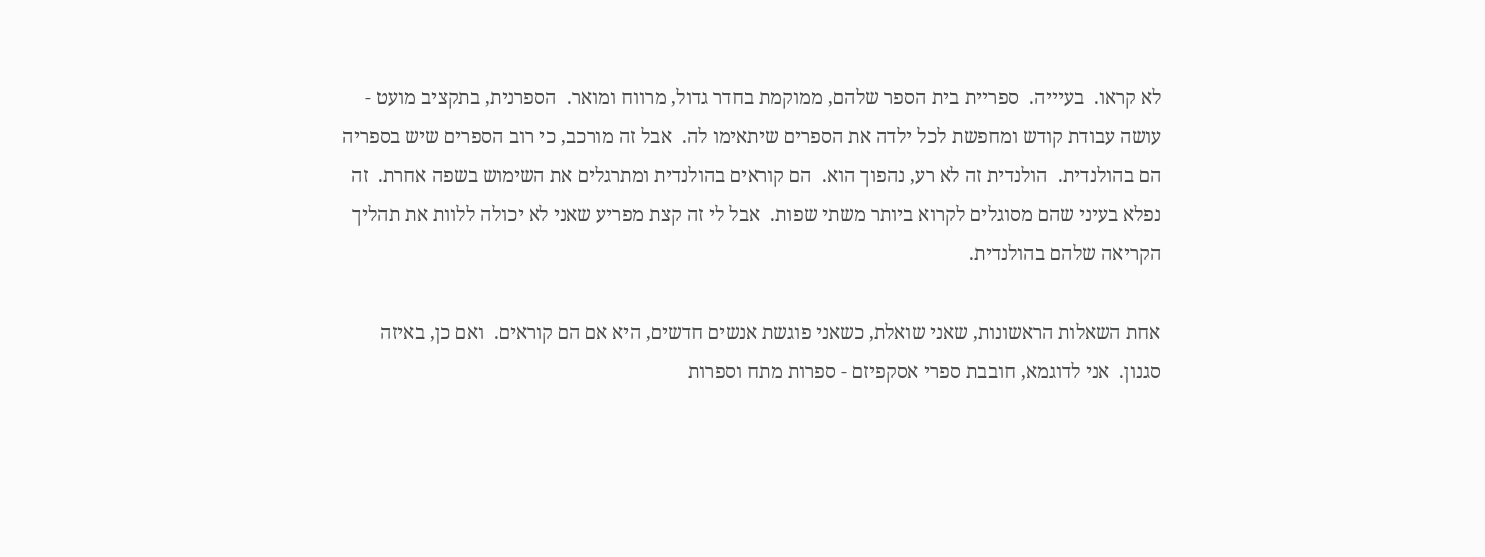לא קראו.  בעיייה.  ספריית בית הספר שלהם, ממוקמת בחדר גדול, מרווח ומואר.  הספרנית, בתקציב מועט - עושה עבודת קודש ומחפשת לכל ילדה את הספרים שיתאימו לה.  אבל זה מורכב, כי רוב הספרים שיש בספריה הם בהולנדית.  הולנדית זה לא רע, נהפוך הוא.  הם קוראים בהולנדית ומתרגלים את השימוש בשפה אחרת.  זה נפלא בעיני שהם מסוגלים לקרוא ביותר משתי שפות.  אבל לי זה קצת מפריע שאני לא יכולה ללוות את תהליך הקריאה שלהם בהולנדית.

אחת השאלות הראשונות, שאני שואלת, כשאני פוגשת אנשים חדשים, היא אם הם קוראים.  ואם כן, באיזה סגנון.  אני לדוגמא, חובבת ספרי אסקפיזם - ספרות מתח וספרות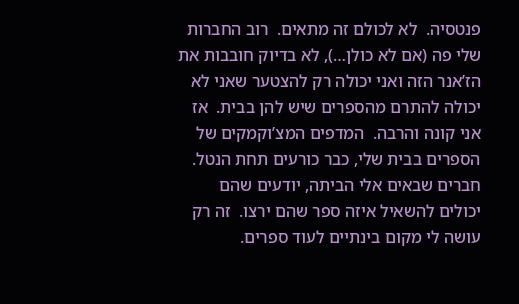פנטסיה.  לא לכולם זה מתאים.  רוב החברות שלי פה (אם לא כולן…), לא בדיוק חובבות את הז’אנר הזה ואני יכולה רק להצטער שאני לא יכולה להתרם מהספרים שיש להן בבית.  אז אני קונה והרבה.  המדפים המצ’וקמקים של הספרים בבית שלי, כבר כורעים תחת הנטל.  חברים שבאים אלי הביתה, יודעים שהם יכולים להשאיל איזה ספר שהם ירצו.  זה רק עושה לי מקום בינתיים לעוד ספרים.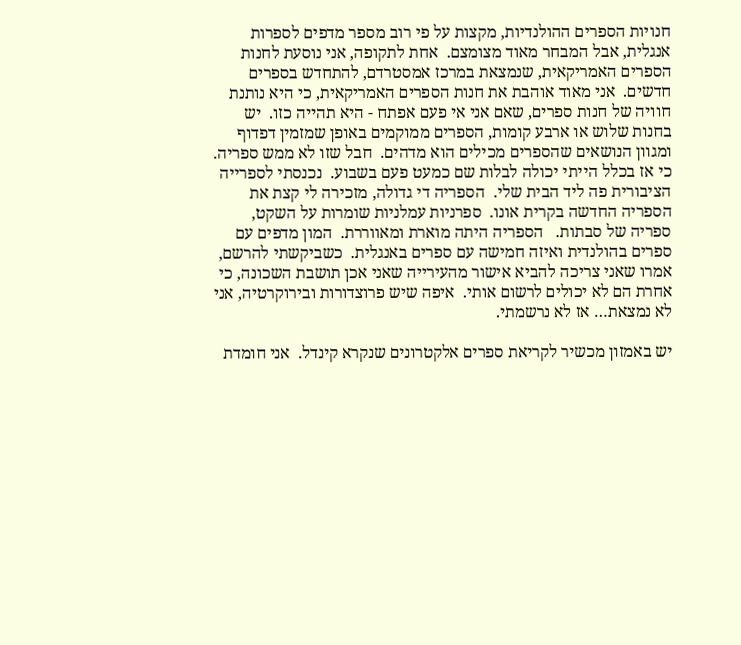חנויות הספרים ההולנדיות, מקצות על פי רוב מספר מדפים לספרות אנגלית, אבל המבחר מאוד מצומצם.  אחת לתקופה, אני נוסעת לחנות הספרים האמריקאית, שנמצאת במרכז אמסטרדם, להתחדש בספרים חדשים.  אני מאוד אוהבת את חנות הספרים האמריקאית, כי היא נותנת חוויה של חנות ספרים, שאם אני אי פעם אפתח - היא תהייה כזו.  יש בחנות שלוש או ארבע קומות, הספרים ממוקמים באופן שמזמין דפדוף ומגוון הנושאים שהספרים מכילים הוא מדהים.  חבל שזו לא ממש ספריה. כי אז בכלל הייתי יכולה לבלות שם כמעט פעם בשבוע.  נכנסתי לספרייה הציבורית פה ליד הבית שלי.  הספריה די גדולה, מזכירה לי קצת את הספריה החדשה בקרית אונו.  ספרניות עמלניות שומרות על השקט, ספריה של סבתות.   הספריה היתה מוארת ומאווררת.  המון מדפים עם ספרים בהולנדית ואיזה חמישה עם ספרים באנגלית.  כשביקשתי להרשם, אמרו שאני צריכה להביא אישור מהעירייה שאני אכן תושבת השכונה, כי אחרת הם לא יכולים לרשום אותי.  איפה שיש פרוצדורות ובירוקרטיה, אני לא נמצאת… אז לא נרשמתי.

יש באמזון מכשיר לקריאת ספרים אלקטרונים שנקרא קינדל.  אני חומדת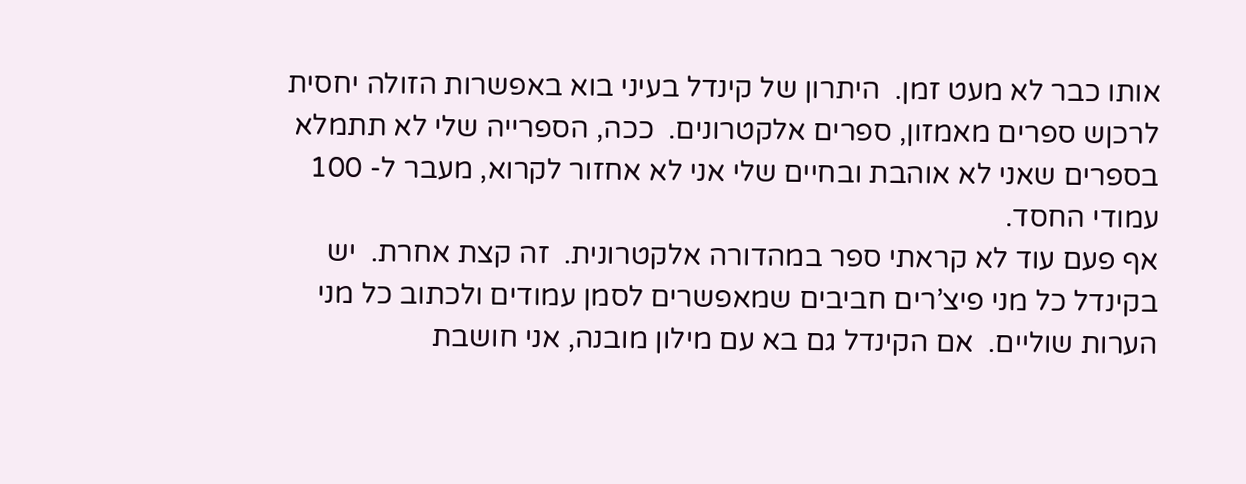אותו כבר לא מעט זמן.  היתרון של קינדל בעיני בוא באפשרות הזולה יחסית לרכןש ספרים מאמזון, ספרים אלקטרונים.  ככה, הספרייה שלי לא תתמלא בספרים שאני לא אוהבת ובחיים שלי אני לא אחזור לקרוא, מעבר ל- 100 עמודי החסד.
אף פעם עוד לא קראתי ספר במהדורה אלקטרונית.  זה קצת אחרת.  יש בקינדל כל מני פיצ’רים חביבים שמאפשרים לסמן עמודים ולכתוב כל מני הערות שוליים.  אם הקינדל גם בא עם מילון מובנה, אני חושבת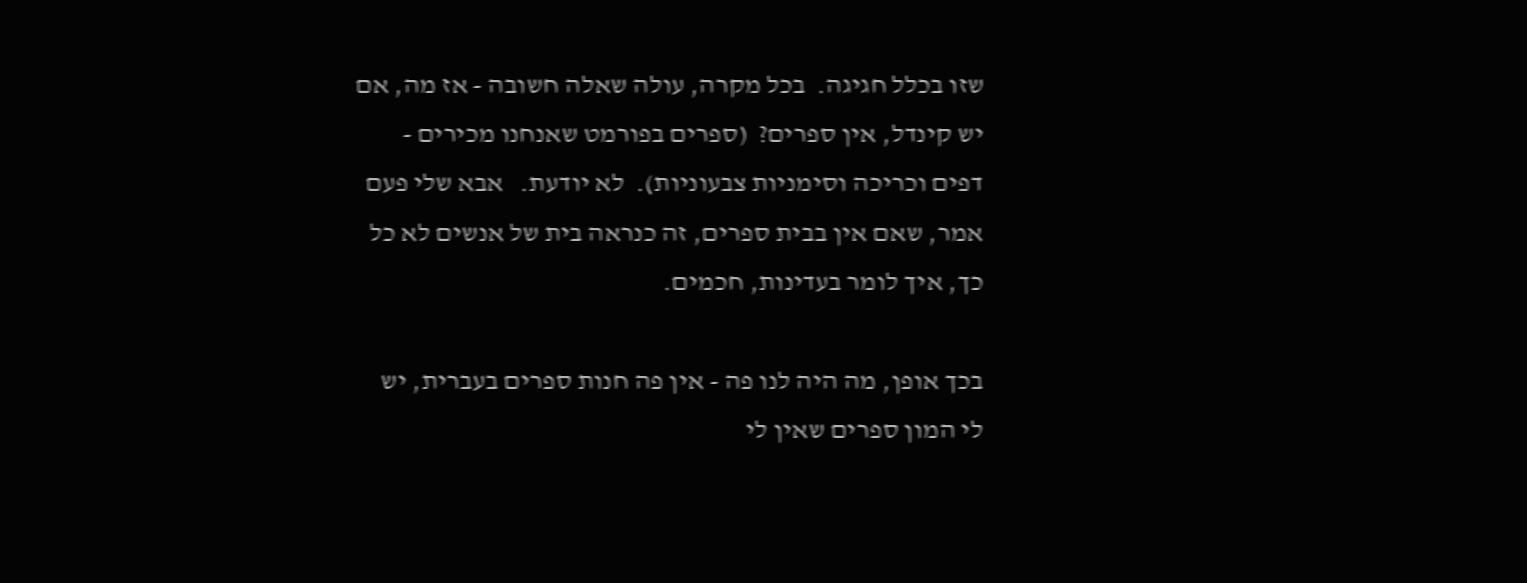שזו בכלל חגיגה.  בכל מקרה, עולה שאלה חשובה - אז מה, אם יש קינדל, אין ספרים?  (ספרים בפורמט שאנחנו מכירים - דפים וכריכה וסימניות צבעוניות).  לא יודעת.   אבא שלי פעם אמר, שאם אין בבית ספרים, זה כנראה בית של אנשים לא כל כך, איך לומר בעדינות, חכמים.

בכך אופן, מה היה לנו פה - אין פה חנות ספרים בעברית, יש לי המון ספרים שאין לי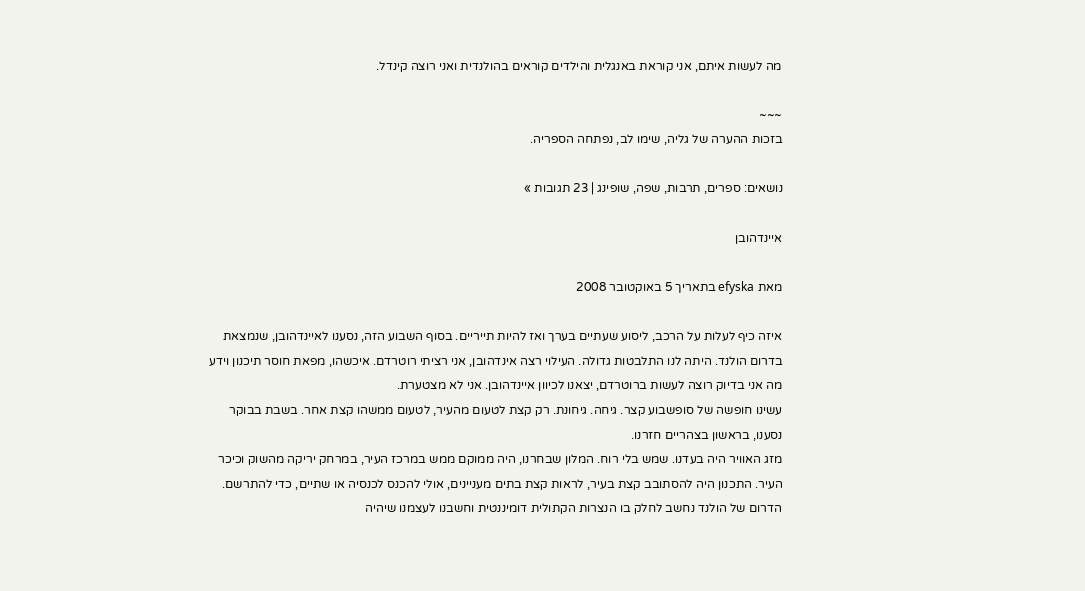מה לעשות איתם, אני קוראת באנגלית והילדים קוראים בהולנדית ואני רוצה קינדל.

~~~
בזכות ההערה של גליה, שימו לב, נפתחה הספריה.

נושאים: ספרים, תרבות, שפה, שופינג | 23 תגובות »

איינדהובן

מאת efyska בתאריך 5 באוקטובר 2008

איזה כיף לעלות על הרכב, ליסוע שעתיים בערך ואז להיות תייריים. בסוף השבוע הזה, נסענו לאיינדהובן, שנמצאת בדרום הולנד. היתה לנו התלבטות גדולה. העילוי רצה אינדהובן, אני רציתי רוטרדם. איכשהו, מפאת חוסר תיכנון וידע מה אני בדיוק רוצה לעשות ברוטרדם, יצאנו לכיוון איינדהובן. אני לא מצטערת.
עשינו חופשה של סופשבוע קצר. גיחה. גיחונת. רק קצת לטעום מהעיר, לטעום ממשהו קצת אחר. בשבת בבוקר נסענו, בראשון בצהריים חזרנו.
מזג האוויר היה בעדנו. שמש בלי רוח. המלון שבחרנו, היה ממוקם ממש במרכז העיר, במרחק יריקה מהשוק וכיכר העיר. התכנון היה להסתובב קצת בעיר, לראות קצת בתים מעניינים, אולי להכנס לכנסיה או שתיים, כדי להתרשם. הדרום של הולנד נחשב לחלק בו הנצרות הקתולית דומיננטית וחשבנו לעצמנו שיהיה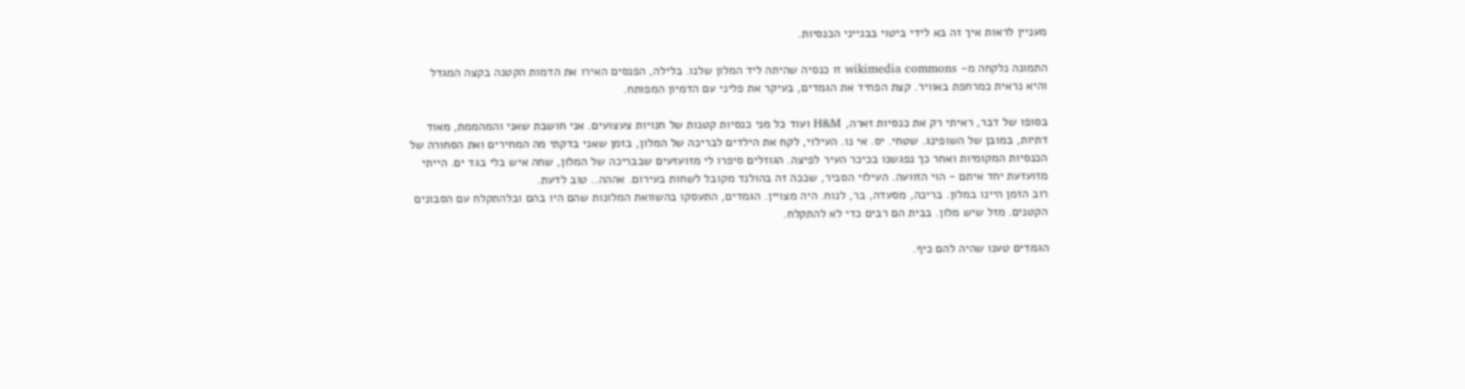מעניין לראות איך זה בא לידי ביטוי בבנייני הכנסיות.

התמונה נלקחה מ- wikimedia commons זו כנסיה שהיתה ליד המלון שלנו. בלילה, הפנסים האירו את הדמות הקטנה בקצה המגדל והיא נראית כמרחפת באוויר. קצת הפחיד את הגמדים, בעיקר את פליני עם הדמיון המפותח.

בסופו של דבר, ראיתי רק את כנסיות זארה, H&M ועוד כל מני כנסיות קטנות של חנויות צעצועים. אני חושבת שאני והמהממת, מאוד דתיות, במובן של השופינג. שטחי. יס. אי נו. העילוי, לקח את הילדים לבריכה של המלון, בזמן שאני בדקתי מה המחירים ואת הסחורה של הכנסיות המקומיות ואחר כך נפגשנו בכיכר העיר לפיצה. הגוזלים סיפרו לי מזועזעים שבבריכה של המלון, שחה איש בלי בגד ים. הייתי מזועזעת יחד איתם - הוי הזוועה. העילוי הסביר, שככה זה בהולנד מקובל לשחות בעירום. אההה.. טוב לדעת.
רוב הזמן היינו במלון. בריכה, מסעדה, בר, לנוח. היה מצויין. הגמדים, התעסקו בהשוואת המלונות שהם היו בהם ובלהתקלח עם הסבונים הקטנים. מזל שיש מלון. בבית הם רבים כדי לא להתקלח.

הגמדים טענו שהיה להם כיף.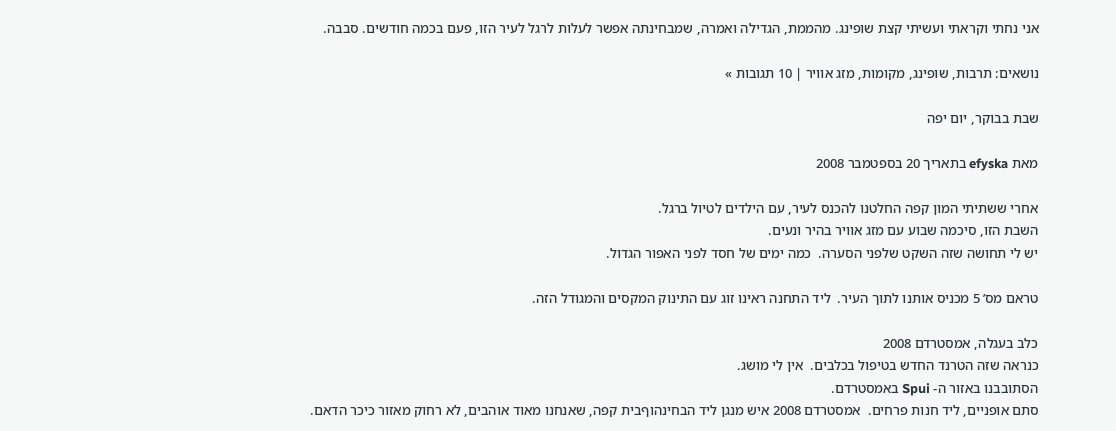אני נחתי וקראתי ועשיתי קצת שופינג. מהממת, הגדילה ואמרה, שמבחינתה אפשר לעלות לרגל לעיר הזו, פעם בכמה חודשים. סבבה.

נושאים: תרבות, שופינג, מקומות, מזג אוויר | 10 תגובות »

שבת בבוקר, יום יפה

מאת efyska בתאריך 20 בספטמבר 2008

אחרי ששתיתי המון קפה החלטנו להכנס לעיר, עם הילדים לטיול ברגל.
השבת הזו, סיכמה שבוע עם מזג אוויר בהיר ונעים.
יש לי תחושה שזה השקט שלפני הסערה.  כמה ימים של חסד לפני האפור הגדול.

טראם מס’ 5 מכניס אותנו לתוך העיר.  ליד התחנה ראינו זוג עם התינוק המקסים והמגודל הזה.

כלב בעגלה, אמסטרדם 2008
כנראה שזה הטרנד החדש בטיפול בכלבים.  אין לי מושג.
הסתובבנו באזור ה- Spui באמסטרדם.
סתם אופניים, ליד חנות פרחים.  אמסטרדם 2008 איש מנגן ליד הבחינהוףבית קפה, שאנחנו מאוד אוהבים, לא רחוק מאזור כיכר הדאם.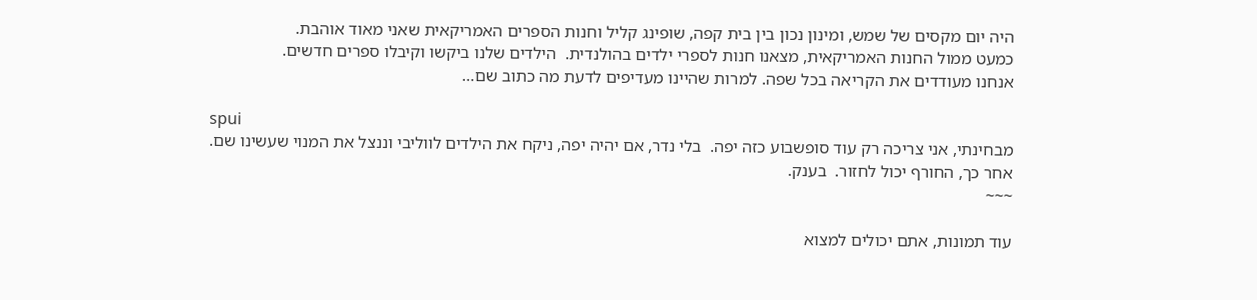היה יום מקסים של שמש, ומינון נכון בין בית קפה, שופינג קליל וחנות הספרים האמריקאית שאני מאוד אוהבת.
כמעט ממול החנות האמריקאית, מצאנו חנות לספרי ילדים בהולנדית.  הילדים שלנו ביקשו וקיבלו ספרים חדשים.
אנחנו מעודדים את הקריאה בכל שפה. למרות שהיינו מעדיפים לדעת מה כתוב שם…

spui
מבחינתי, אני צריכה רק עוד סופשבוע כזה יפה.  בלי נדר, אם יהיה יפה, ניקח את הילדים לווליבי וננצל את המנוי שעשינו שם.
אחר כך, החורף יכול לחזור.  בענק.
~~~

עוד תמונות, אתם יכולים למצוא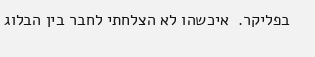בפליקר.  איכשהו לא הצלחתי לחבר בין הבלוג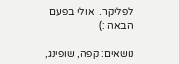לפליקר.  אולי בפעם הבאה :)

נושאים: קפה, שופינג,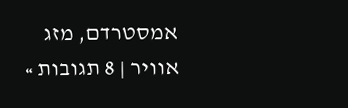אמסטרדם, מזג אוויר | 8 תגובות »